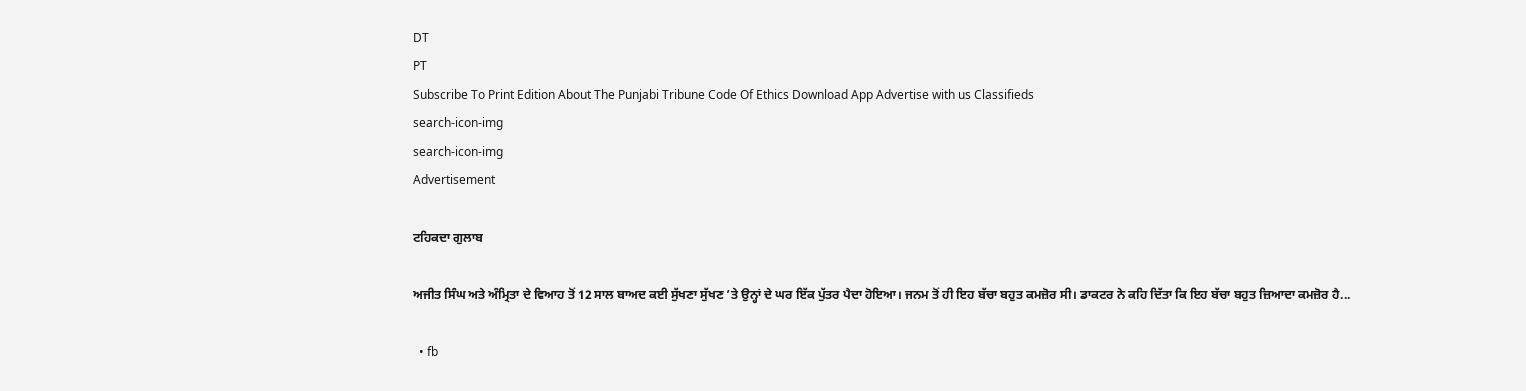DT
PT
Subscribe To Print Edition About The Punjabi Tribune Code Of Ethics Download App Advertise with us Classifieds
search-icon-img
search-icon-img
Advertisement

ਟਹਿਕਦਾ ਗੁਲਾਬ

ਅਜੀਤ ਸਿੰਘ ਅਤੇ ਅੰਮ੍ਰਿਤਾ ਦੇ ਵਿਆਹ ਤੋਂ 12 ਸਾਲ ਬਾਅਦ ਕਈ ਸੁੱਖਣਾ ਸੁੱਖਣ ’ਤੇ ਉਨ੍ਹਾਂ ਦੇ ਘਰ ਇੱਕ ਪੁੱਤਰ ਪੈਦਾ ਹੋਇਆ। ਜਨਮ ਤੋਂ ਹੀ ਇਹ ਬੱਚਾ ਬਹੁਤ ਕਮਜ਼ੋਰ ਸੀ। ਡਾਕਟਰ ਨੇ ਕਹਿ ਦਿੱਤਾ ਕਿ ਇਹ ਬੱਚਾ ਬਹੁਤ ਜ਼ਿਆਦਾ ਕਮਜ਼ੋਰ ਹੈ...

  • fb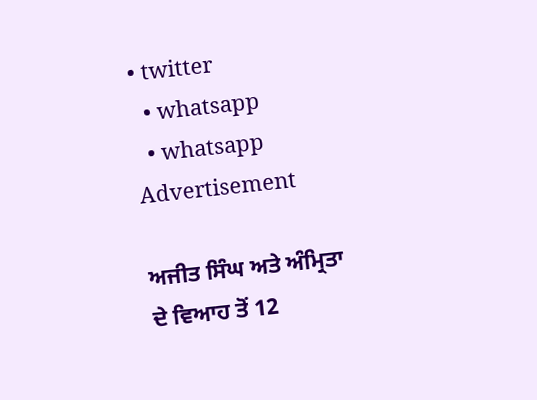• twitter
  • whatsapp
  • whatsapp
Advertisement

ਅਜੀਤ ਸਿੰਘ ਅਤੇ ਅੰਮ੍ਰਿਤਾ ਦੇ ਵਿਆਹ ਤੋਂ 12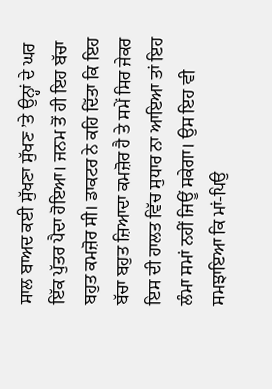ਸਾਲ ਬਾਅਦ ਕਈ ਸੁੱਖਣਾ ਸੁੱਖਣ ’ਤੇ ਉਨ੍ਹਾਂ ਦੇ ਘਰ ਇੱਕ ਪੁੱਤਰ ਪੈਦਾ ਹੋਇਆ। ਜਨਮ ਤੋਂ ਹੀ ਇਹ ਬੱਚਾ ਬਹੁਤ ਕਮਜ਼ੋਰ ਸੀ। ਡਾਕਟਰ ਨੇ ਕਹਿ ਦਿੱਤਾ ਕਿ ਇਹ ਬੱਚਾ ਬਹੁਤ ਜ਼ਿਆਦਾ ਕਮਜ਼ੋਰ ਹੈ ਤੇ ਸਮੇਂ ਸਿਰ ਜੇਕਰ ਇਸ ਦੀ ਹਾਲਤ ਵਿੱਚ ਸੁਧਾਰ ਨਾ ਆਇਆ ਤਾਂ ਇਹ ਲੰਮਾ ਸਮਾਂ ਨਹੀਂ ਜਿਊਂ ਸਕੇਗਾ। ਉਸ ਇਹ ਵੀ ਸਮਝਾਇਆ ਕਿ ਮਾਂ-ਪਿਉ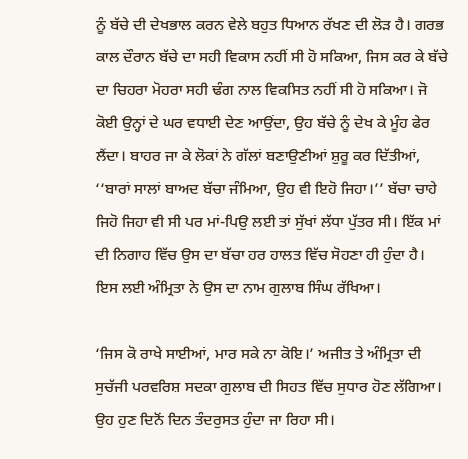ਨੂੰ ਬੱਚੇ ਦੀ ਦੇਖਭਾਲ ਕਰਨ ਵੇਲੇ ਬਹੁਤ ਧਿਆਨ ਰੱਖਣ ਦੀ ਲੋੜ ਹੈ। ਗਰਭ ਕਾਲ ਦੌਰਾਨ ਬੱਚੇ ਦਾ ਸਹੀ ਵਿਕਾਸ ਨਹੀਂ ਸੀ ਹੋ ਸਕਿਆ, ਜਿਸ ਕਰ ਕੇ ਬੱਚੇ ਦਾ ਚਿਹਰਾ ਮੋਹਰਾ ਸਹੀ ਢੰਗ ਨਾਲ ਵਿਕਸਿਤ ਨਹੀਂ ਸੀ ਹੋ ਸਕਿਆ। ਜੋ ਕੋਈ ਉਨ੍ਹਾਂ ਦੇ ਘਰ ਵਧਾਈ ਦੇਣ ਆਉਂਦਾ, ਉਹ ਬੱਚੇ ਨੂੰ ਦੇਖ ਕੇ ਮੂੰਹ ਫੇਰ ਲੈਂਦਾ। ਬਾਹਰ ਜਾ ਕੇ ਲੋਕਾਂ ਨੇ ਗੱਲਾਂ ਬਣਾਉਣੀਆਂ ਸ਼ੁਰੂ ਕਰ ਦਿੱਤੀਆਂ, ‘‘ਬਾਰਾਂ ਸਾਲਾਂ ਬਾਅਦ ਬੱਚਾ ਜੰਮਿਆ, ਉਹ ਵੀ ਇਹੋ ਜਿਹਾ।’’ ਬੱਚਾ ਚਾਹੇ ਜਿਹੋ ਜਿਹਾ ਵੀ ਸੀ ਪਰ ਮਾਂ-ਪਿਉ ਲਈ ਤਾਂ ਸੁੱਖਾਂ ਲੱਧਾ ਪੁੱਤਰ ਸੀ। ਇੱਕ ਮਾਂ ਦੀ ਨਿਗਾਹ ਵਿੱਚ ਉਸ ਦਾ ਬੱਚਾ ਹਰ ਹਾਲਤ ਵਿੱਚ ਸੋਹਣਾ ਹੀ ਹੁੰਦਾ ਹੈ। ਇਸ ਲਈ ਅੰਮ੍ਰਿਤਾ ਨੇ ਉਸ ਦਾ ਨਾਮ ਗੁਲਾਬ ਸਿੰਘ ਰੱਖਿਆ।

‘ਜਿਸ ਕੋ ਰਾਖੇ ਸਾਈਆਂ, ਮਾਰ ਸਕੇ ਨਾ ਕੋਇ।’ ਅਜੀਤ ਤੇ ਅੰਮ੍ਰਿਤਾ ਦੀ ਸੁਚੱਜੀ ਪਰਵਰਿਸ਼ ਸਦਕਾ ਗੁਲਾਬ ਦੀ ਸਿਹਤ ਵਿੱਚ ਸੁਧਾਰ ਹੋਣ ਲੱਗਿਆ। ਉਹ ਹੁਣ ਦਿਨੋਂ ਦਿਨ ਤੰਦਰੁਸਤ ਹੁੰਦਾ ਜਾ ਰਿਹਾ ਸੀ।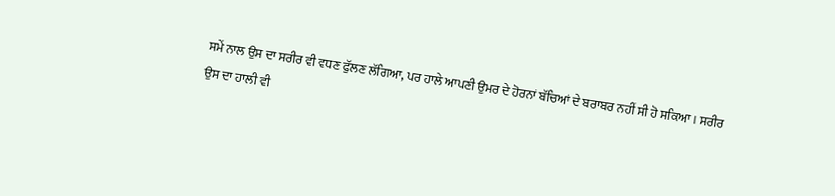ਸਮੇਂ ਨਾਲ ਉਸ ਦਾ ਸਰੀਰ ਵੀ ਵਧਣ ਫੁੱਲਣ ਲੱਗਿਆ, ਪਰ ਹਾਲੇ ਆਪਣੀ ਉਮਰ ਦੇ ਹੋਰਨਾਂ ਬੱਚਿਆਂ ਦੇ ਬਰਾਬਰ ਨਹੀਂ ਸੀ ਹੋ ਸਕਿਆ। ਸਰੀਰ ਉਸ ਦਾ ਹਾਲੀ ਵੀ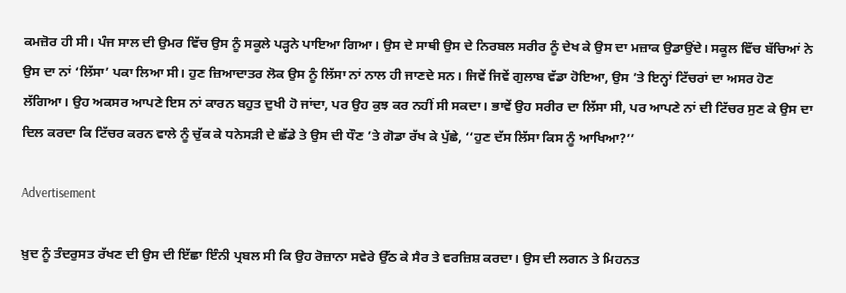ਕਮਜ਼ੋਰ ਹੀ ਸੀ। ਪੰਜ ਸਾਲ ਦੀ ਉਮਰ ਵਿੱਚ ਉਸ ਨੂੰ ਸਕੂਲੇ ਪੜ੍ਹਨੇ ਪਾਇਆ ਗਿਆ। ਉਸ ਦੇ ਸਾਥੀ ਉਸ ਦੇ ਨਿਰਬਲ ਸਰੀਰ ਨੂੰ ਦੇਖ ਕੇ ਉਸ ਦਾ ਮਜ਼ਾਕ ਉਡਾਉਂਦੇ। ਸਕੂਲ ਵਿੱਚ ਬੱਚਿਆਂ ਨੇ ਉਸ ਦਾ ਨਾਂ ‘ਲਿੱਸਾ’ ਪਕਾ ਲਿਆ ਸੀ। ਹੁਣ ਜ਼ਿਆਦਾਤਰ ਲੋਕ ਉਸ ਨੂੰ ਲਿੱਸਾ ਨਾਂ ਨਾਲ ਹੀ ਜਾਣਦੇ ਸਨ। ਜਿਵੇਂ ਜਿਵੇਂ ਗੁਲਾਬ ਵੱਡਾ ਹੋਇਆ, ਉਸ ’ਤੇ ਇਨ੍ਹਾਂ ਟਿੱਚਰਾਂ ਦਾ ਅਸਰ ਹੋਣ ਲੱਗਿਆ। ਉਹ ਅਕਸਰ ਆਪਣੇ ਇਸ ਨਾਂ ਕਾਰਨ ਬਹੁਤ ਦੁਖੀ ਹੋ ਜਾਂਦਾ, ਪਰ ਉਹ ਕੁਝ ਕਰ ਨਹੀਂ ਸੀ ਸਕਦਾ। ਭਾਵੇਂ ਉਹ ਸਰੀਰ ਦਾ ਲਿੱਸਾ ਸੀ, ਪਰ ਆਪਣੇ ਨਾਂ ਦੀ ਟਿੱਚਰ ਸੁਣ ਕੇ ਉਸ ਦਾ ਦਿਲ ਕਰਦਾ ਕਿ ਟਿੱਚਰ ਕਰਨ ਵਾਲੇ ਨੂੰ ਚੁੱਕ ਕੇ ਧਨੇਸੜੀ ਦੇ ਛੱਡੇ ਤੇ ਉਸ ਦੀ ਧੌਣ ’ਤੇ ਗੋਡਾ ਰੱਖ ਕੇ ਪੁੱਛੇ, ‘‘ਹੁਣ ਦੱਸ ਲਿੱਸਾ ਕਿਸ ਨੂੰ ਆਖਿਆ?’’

Advertisement

ਖ਼ੁਦ ਨੂੰ ਤੰਦਰੁਸਤ ਰੱਖਣ ਦੀ ਉਸ ਦੀ ਇੱਛਾ ਇੰਨੀ ਪ੍ਰਬਲ ਸੀ ਕਿ ਉਹ ਰੋਜ਼ਾਨਾ ਸਵੇਰੇ ਉੱਠ ਕੇ ਸੈਰ ਤੇ ਵਰਜ਼ਿਸ਼ ਕਰਦਾ। ਉਸ ਦੀ ਲਗਨ ਤੇ ਮਿਹਨਤ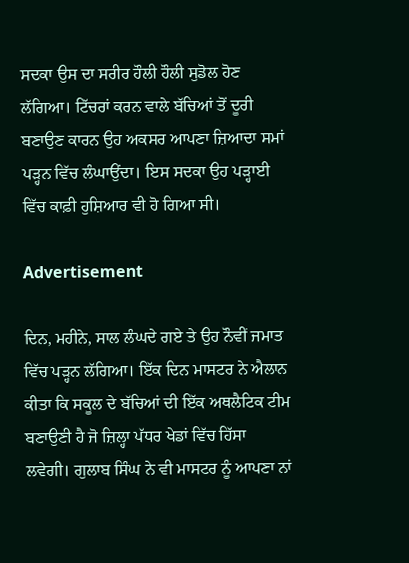ਸਦਕਾ ਉਸ ਦਾ ਸਰੀਰ ਹੌਲੀ ਹੌਲੀ ਸੁਡੋਲ ਹੋਣ ਲੱਗਿਆ। ਟਿੱਚਰਾਂ ਕਰਨ ਵਾਲੇ ਬੱਚਿਆਂ ਤੋਂ ਦੂਰੀ ਬਣਾਉਣ ਕਾਰਨ ਉਹ ਅਕਸਰ ਆਪਣਾ ਜ਼ਿਆਦਾ ਸਮਾਂ ਪੜ੍ਹਨ ਵਿੱਚ ਲੰਘਾਉਂਦਾ। ਇਸ ਸਦਕਾ ਉਹ ਪੜ੍ਹਾਈ ਵਿੱਚ ਕਾਫ਼ੀ ਹੁਸ਼ਿਆਰ ਵੀ ਹੋ ਗਿਆ ਸੀ।

Advertisement

ਦਿਨ, ਮਹੀਨੇ, ਸਾਲ ਲੰਘਦੇ ਗਏ ਤੇ ਉਹ ਨੌਵੀਂ ਜਮਾਤ ਵਿੱਚ ਪੜ੍ਹਨ ਲੱਗਿਆ। ਇੱਕ ਦਿਨ ਮਾਸਟਰ ਨੇ ਐਲਾਨ ਕੀਤਾ ਕਿ ਸਕੂਲ ਦੇ ਬੱਚਿਆਂ ਦੀ ਇੱਕ ਅਥਲੈਟਿਕ ਟੀਮ ਬਣਾਉਣੀ ਹੈ ਜੋ ਜ਼ਿਲ੍ਹਾ ਪੱਧਰ ਖੇਡਾਂ ਵਿੱਚ ਹਿੱਸਾ ਲਵੇਗੀ। ਗੁਲਾਬ ਸਿੰਘ ਨੇ ਵੀ ਮਾਸਟਰ ਨੂੰ ਆਪਣਾ ਨਾਂ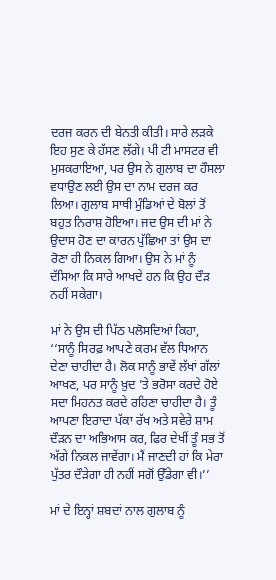ਦਰਜ ਕਰਨ ਦੀ ਬੇਨਤੀ ਕੀਤੀ। ਸਾਰੇ ਲੜਕੇ ਇਹ ਸੁਣ ਕੇ ਹੱਸਣ ਲੱਗੇ। ਪੀ ਟੀ ਮਾਸਟਰ ਵੀ ਮੁਸਕਰਾਇਆ, ਪਰ ਉਸ ਨੇ ਗੁਲਾਬ ਦਾ ਹੌਸਲਾ ਵਧਾਉਣ ਲਈ ਉਸ ਦਾ ਨਾਮ ਦਰਜ ਕਰ ਲਿਆ। ਗੁਲਾਬ ਸਾਥੀ ਮੁੰਡਿਆਂ ਦੇ ਬੋਲਾਂ ਤੋਂ ਬਹੁਤ ਨਿਰਾਸ਼ ਹੋਇਆ। ਜਦ ਉਸ ਦੀ ਮਾਂ ਨੇ ਉਦਾਸ ਹੋਣ ਦਾ ਕਾਰਨ ਪੁੱਛਿਆ ਤਾਂ ਉਸ ਦਾ ਰੋਣਾ ਹੀ ਨਿਕਲ ਗਿਆ। ਉਸ ਨੇ ਮਾਂ ਨੂੰ ਦੱਸਿਆ ਕਿ ਸਾਰੇ ਆਖਦੇ ਹਨ ਕਿ ਉਹ ਦੌੜ ਨਹੀਂ ਸਕੇਗਾ।

ਮਾਂ ਨੇ ਉਸ ਦੀ ਪਿੱਠ ਪਲੋਸਦਿਆਂ ਕਿਹਾ, ‘‘ਸਾਨੂੰ ਸਿਰਫ਼ ਆਪਣੇ ਕਰਮ ਵੱਲ ਧਿਆਨ ਦੇਣਾ ਚਾਹੀਦਾ ਹੈ। ਲੋਕ ਸਾਨੂੰ ਭਾਵੇਂ ਲੱਖਾਂ ਗੱਲਾਂ ਆਖਣ, ਪਰ ਸਾਨੂੰ ਖ਼ੁਦ ’ਤੇ ਭਰੋਸਾ ਕਰਦੇ ਹੋਏ ਸਦਾ ਮਿਹਨਤ ਕਰਦੇ ਰਹਿਣਾ ਚਾਹੀਦਾ ਹੈ। ਤੂੰ ਆਪਣਾ ਇਰਾਦਾ ਪੱਕਾ ਰੱਖ ਅਤੇ ਸਵੇਰੇ ਸ਼ਾਮ ਦੌੜਨ ਦਾ ਅਭਿਆਸ ਕਰ, ਫਿਰ ਦੇਖੀਂ ਤੂੰ ਸਭ ਤੋਂ ਅੱਗੇ ਨਿਕਲ ਜਾਵੇਂਗਾ। ਮੈਂ ਜਾਣਦੀ ਹਾਂ ਕਿ ਮੇਰਾ ਪੁੱਤਰ ਦੌੜੇਗਾ ਹੀ ਨਹੀਂ ਸਗੋਂ ਉੱਡੇਗਾ ਵੀ।’’

ਮਾਂ ਦੇ ਇਨ੍ਹਾਂ ਸ਼ਬਦਾਂ ਨਾਲ ਗੁਲਾਬ ਨੂੰ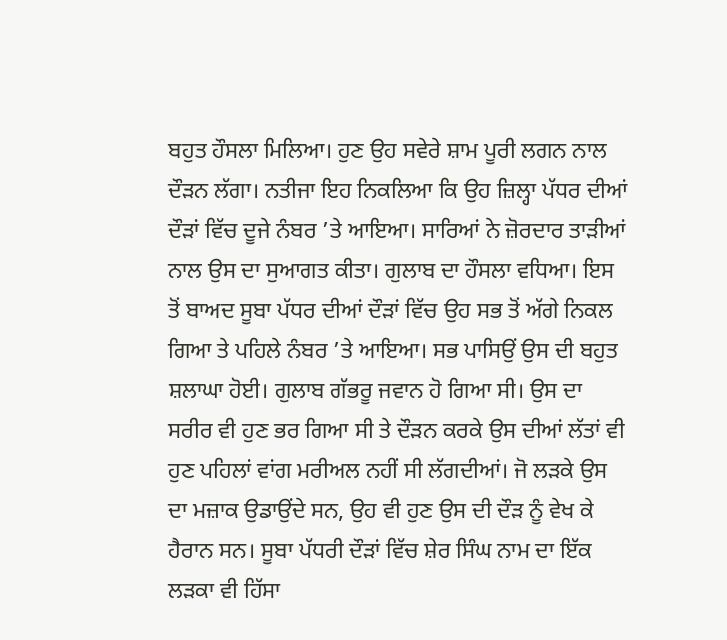ਬਹੁਤ ਹੌਸਲਾ ਮਿਲਿਆ। ਹੁਣ ਉਹ ਸਵੇਰੇ ਸ਼ਾਮ ਪੂਰੀ ਲਗਨ ਨਾਲ ਦੌੜਨ ਲੱਗਾ। ਨਤੀਜਾ ਇਹ ਨਿਕਲਿਆ ਕਿ ਉਹ ਜ਼ਿਲ੍ਹਾ ਪੱਧਰ ਦੀਆਂ ਦੌੜਾਂ ਵਿੱਚ ਦੂਜੇ ਨੰਬਰ ’ਤੇ ਆਇਆ। ਸਾਰਿਆਂ ਨੇ ਜ਼ੋਰਦਾਰ ਤਾੜੀਆਂ ਨਾਲ ਉਸ ਦਾ ਸੁਆਗਤ ਕੀਤਾ। ਗੁਲਾਬ ਦਾ ਹੌਸਲਾ ਵਧਿਆ। ਇਸ ਤੋਂ ਬਾਅਦ ਸੂਬਾ ਪੱਧਰ ਦੀਆਂ ਦੌੜਾਂ ਵਿੱਚ ਉਹ ਸਭ ਤੋਂ ਅੱਗੇ ਨਿਕਲ ਗਿਆ ਤੇ ਪਹਿਲੇ ਨੰਬਰ ’ਤੇ ਆਇਆ। ਸਭ ਪਾਸਿਉਂ ਉਸ ਦੀ ਬਹੁਤ ਸ਼ਲਾਘਾ ਹੋਈ। ਗੁਲਾਬ ਗੱਭਰੂ ਜਵਾਨ ਹੋ ਗਿਆ ਸੀ। ਉਸ ਦਾ ਸਰੀਰ ਵੀ ਹੁਣ ਭਰ ਗਿਆ ਸੀ ਤੇ ਦੌੜਨ ਕਰਕੇ ਉਸ ਦੀਆਂ ਲੱਤਾਂ ਵੀ ਹੁਣ ਪਹਿਲਾਂ ਵਾਂਗ ਮਰੀਅਲ ਨਹੀਂ ਸੀ ਲੱਗਦੀਆਂ। ਜੋ ਲੜਕੇ ਉਸ ਦਾ ਮਜ਼ਾਕ ਉਡਾਉਂਦੇ ਸਨ, ਉਹ ਵੀ ਹੁਣ ਉਸ ਦੀ ਦੌੜ ਨੂੰ ਵੇਖ ਕੇ ਹੈਰਾਨ ਸਨ। ਸੂਬਾ ਪੱਧਰੀ ਦੌੜਾਂ ਵਿੱਚ ਸ਼ੇਰ ਸਿੰਘ ਨਾਮ ਦਾ ਇੱਕ ਲੜਕਾ ਵੀ ਹਿੱਸਾ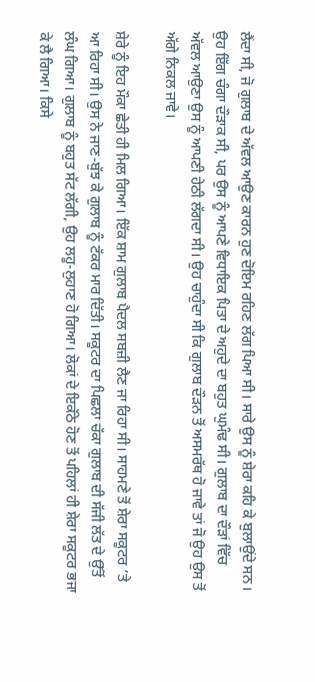ਲੈਂਦਾ ਸੀ, ਜੋ ਗੁਲਾਬ ਦੇ ਅੱਵਲ ਆਉਣ ਕਾਰਨ ਹੁਣ ਦੋਇਮ ਰਹਿਣ ਲੱਗ ਪਿਆ ਸੀ। ਸਾਰੇ ਉਸ ਨੂੰ ਸ਼ੇਰਾ ਕਹਿ ਕੇ ਬੁਲਾਉਂਦੇ ਸਨ। ਉਹ ਇੱਗ ਚੰਗਾ ਦੌੜਾਕ ਸੀ, ਪਰ ਉਸ ਨੂੰ ਆਪਣੇ ਵਿਧਾਇਕ ਪਿਤਾ ਦੇ ਅਹੁਦੇ ਦਾ ਬਹੁਤ ਘੁਮੰਢ ਸੀ। ਗੁਲਾਬ ਦਾ ਦੌੜਾਂ ਵਿੱਚ ਅੱਵਲ ਆਉਣਾ ਉਸ ਨੂੰ ਆਪਣੀ ਹੇਠੀ ਲੱਗਦਾ ਸੀ। ਉਹ ਚਾਹੁੰਦਾ ਸੀ ਕਿ ਗੁਲਾਬ ਦੌੜਨ ਤੋਂ ਅਸਮਰੱਥ ਹੋ ਜਾਵੇ ਤਾਂ ਜੋ ਉਹ ਉਸ ਤੋਂ ਅੱਗੇ ਨਿਕਲ ਜਾਵੇ।

ਸ਼ੇਰੇ ਨੂੰ ਇਹ ਮੌਕਾ ਛੇਤੀ ਹੀ ਮਿਲ ਗਿਆ। ਇੱਕ ਸ਼ਾਮ ਗੁਲਾਬ ਪੈਦਲ ਸਬਜ਼ੀ ਲੈਣ ਜਾ ਰਿਹਾ ਸੀ। ਸਾਹਮਣੇ ਤੋਂ ਸ਼ੇਰਾ ਸਕੂਟਰ ’ਤੇ ਆ ਰਿਹਾ ਸੀ। ਉਸ ਨੇ ਜਾਣ-ਬੁੱਝ ਕੇ ਗੁਲਾਬ ਨੂੰ ਟੱਕਰ ਮਾਰ ਦਿੱਤੀ। ਸਕੂਟਰ ਦਾ ਪਿਛਲਾ ਚੱਕਾ ਗੁਲਾਬ ਦੀ ਸੱਜੀ ਲੱਤ ਦੇ ਉੱਤੋਂ ਲੰਘ ਗਿਆ। ਗੁਲਾਬ ਨੂੰ ਬਹੁਤ ਸੱਟ ਲੱਗੀ, ਉਹ ਲਹੂ-ਲੁਹਾਣ ਹੋ ਗਿਆ। ਲੋਕਾਂ ਦੇ ਇਕੱਠੇ ਹੋਣ ਤੋਂ ਪਹਿਲਾਂ ਹੀ ਸ਼ੇਰਾ ਸਕੂਟਰ ਭਜਾ ਕੇ ਲੈ ਗਿਆ। ਕਿਸੇ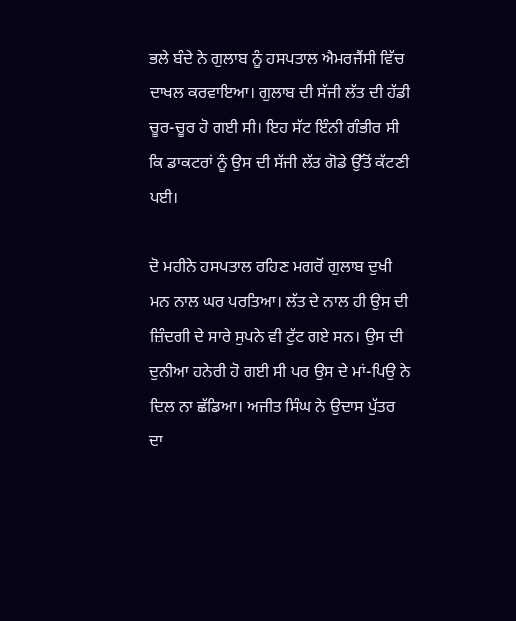ਭਲੇ ਬੰਦੇ ਨੇ ਗੁਲਾਬ ਨੂੰ ਹਸਪਤਾਲ ਐਮਰਜੈਂਸੀ ਵਿੱਚ ਦਾਖਲ ਕਰਵਾਇਆ। ਗੁਲਾਬ ਦੀ ਸੱਜੀ ਲੱਤ ਦੀ ਹੱਡੀ ਚੂਰ-ਚੂਰ ਹੋ ਗਈ ਸੀ। ਇਹ ਸੱਟ ਇੰਨੀ ਗੰਭੀਰ ਸੀ ਕਿ ਡਾਕਟਰਾਂ ਨੂੰ ਉਸ ਦੀ ਸੱਜੀ ਲੱਤ ਗੋਡੇ ਉੱਤੋਂ ਕੱਟਣੀ ਪਈ।

ਦੋ ਮਹੀਨੇ ਹਸਪਤਾਲ ਰਹਿਣ ਮਗਰੋਂ ਗੁਲਾਬ ਦੁਖੀ ਮਨ ਨਾਲ ਘਰ ਪਰਤਿਆ। ਲੱਤ ਦੇ ਨਾਲ ਹੀ ਉਸ ਦੀ ਜ਼ਿੰਦਗੀ ਦੇ ਸਾਰੇ ਸੁਪਨੇ ਵੀ ਟੁੱਟ ਗਏ ਸਨ। ਉਸ ਦੀ ਦੁਨੀਆ ਹਨੇਰੀ ਹੋ ਗਈ ਸੀ ਪਰ ਉਸ ਦੇ ਮਾਂ-ਪਿਉ ਨੇ ਦਿਲ ਨਾ ਛੱਡਿਆ। ਅਜੀਤ ਸਿੰਘ ਨੇ ਉਦਾਸ ਪੁੱਤਰ ਦਾ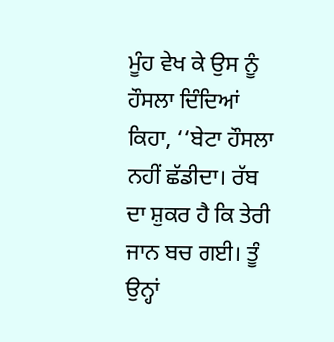ਮੂੰਹ ਵੇਖ ਕੇ ਉਸ ਨੂੰ ਹੌਸਲਾ ਦਿੰਦਿਆਂ ਕਿਹਾ, ‘‘ਬੇਟਾ ਹੌਸਲਾ ਨਹੀਂ ਛੱਡੀਦਾ। ਰੱਬ ਦਾ ਸ਼ੁਕਰ ਹੈ ਕਿ ਤੇਰੀ ਜਾਨ ਬਚ ਗਈ। ਤੂੰ ਉਨ੍ਹਾਂ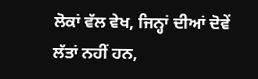ਲੋਕਾਂ ਵੱਲ ਵੇਖ, ਜਿਨ੍ਹਾਂ ਦੀਆਂ ਦੋਵੇਂ ਲੱਤਾਂ ਨਹੀਂ ਹਨ,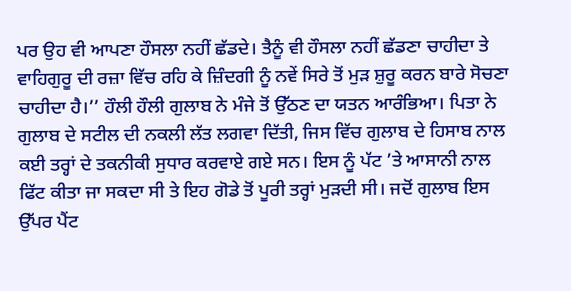ਪਰ ਉਹ ਵੀ ਆਪਣਾ ਹੌਸਲਾ ਨਹੀਂ ਛੱਡਦੇ। ਤੈਨੂੰ ਵੀ ਹੌਸਲਾ ਨਹੀਂ ਛੱਡਣਾ ਚਾਹੀਦਾ ਤੇ ਵਾਹਿਗੁਰੂ ਦੀ ਰਜ਼ਾ ਵਿੱਚ ਰਹਿ ਕੇ ਜ਼ਿੰਦਗੀ ਨੂੰ ਨਵੇਂ ਸਿਰੇ ਤੋਂ ਮੁੜ ਸ਼ੁਰੂ ਕਰਨ ਬਾਰੇ ਸੋਚਣਾ ਚਾਹੀਦਾ ਹੈ।’’ ਹੌਲੀ ਹੌਲੀ ਗੁਲਾਬ ਨੇ ਮੰਜੇ ਤੋਂ ਉੱਠਣ ਦਾ ਯਤਨ ਆਰੰਭਿਆ। ਪਿਤਾ ਨੇ ਗੁਲਾਬ ਦੇ ਸਟੀਲ ਦੀ ਨਕਲੀ ਲੱਤ ਲਗਵਾ ਦਿੱਤੀ, ਜਿਸ ਵਿੱਚ ਗੁਲਾਬ ਦੇ ਹਿਸਾਬ ਨਾਲ ਕਈ ਤਰ੍ਹਾਂ ਦੇ ਤਕਨੀਕੀ ਸੁਧਾਰ ਕਰਵਾਏ ਗਏ ਸਨ। ਇਸ ਨੂੰ ਪੱਟ ’ਤੇ ਆਸਾਨੀ ਨਾਲ ਫਿੱਟ ਕੀਤਾ ਜਾ ਸਕਦਾ ਸੀ ਤੇ ਇਹ ਗੋਡੇ ਤੋਂ ਪੂਰੀ ਤਰ੍ਹਾਂ ਮੁੜਦੀ ਸੀ। ਜਦੋਂ ਗੁਲਾਬ ਇਸ ਉੱਪਰ ਪੈਂਟ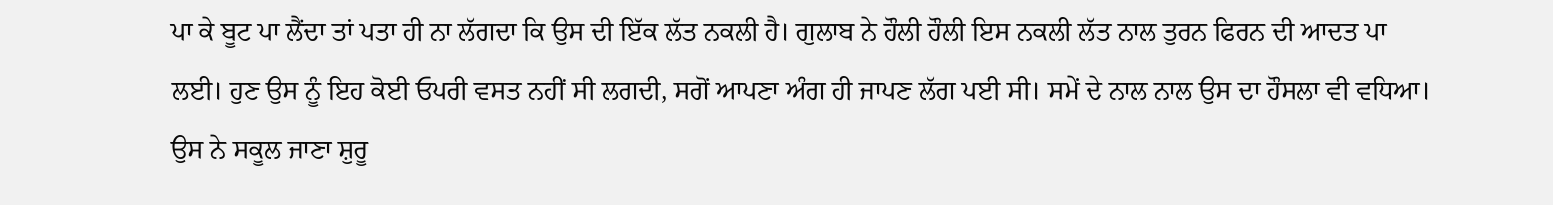ਪਾ ਕੇ ਬੂਟ ਪਾ ਲੈਂਦਾ ਤਾਂ ਪਤਾ ਹੀ ਨਾ ਲੱਗਦਾ ਕਿ ਉਸ ਦੀ ਇੱਕ ਲੱਤ ਨਕਲੀ ਹੈ। ਗੁਲਾਬ ਨੇ ਹੌਲੀ ਹੌਲੀ ਇਸ ਨਕਲੀ ਲੱਤ ਨਾਲ ਤੁਰਨ ਫਿਰਨ ਦੀ ਆਦਤ ਪਾ ਲਈ। ਹੁਣ ਉਸ ਨੂੰ ਇਹ ਕੋਈ ਓਪਰੀ ਵਸਤ ਨਹੀਂ ਸੀ ਲਗਦੀ, ਸਗੋਂ ਆਪਣਾ ਅੰਗ ਹੀ ਜਾਪਣ ਲੱਗ ਪਈ ਸੀ। ਸਮੇਂ ਦੇ ਨਾਲ ਨਾਲ ਉਸ ਦਾ ਹੌਸਲਾ ਵੀ ਵਧਿਆ। ਉਸ ਨੇ ਸਕੂਲ ਜਾਣਾ ਸ਼ੁਰੂ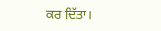ਕਰ ਦਿੱਤਾ।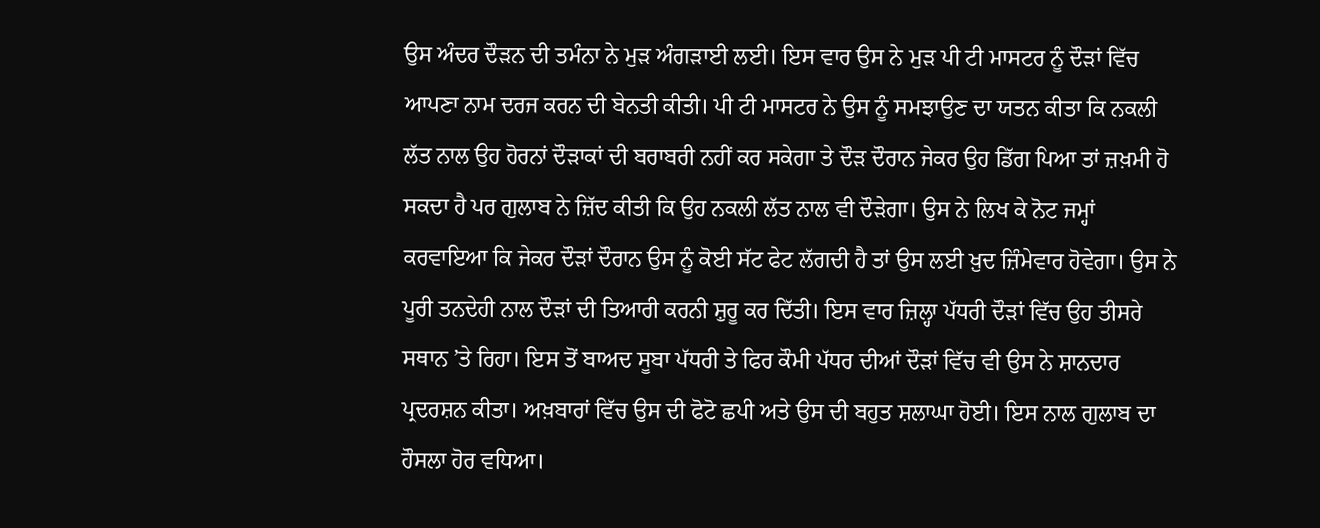ਉਸ ਅੰਦਰ ਦੌੜਨ ਦੀ ਤਮੰਨਾ ਨੇ ਮੁੜ ਅੰਗੜਾਈ ਲਈ। ਇਸ ਵਾਰ ਉਸ ਨੇ ਮੁੜ ਪੀ ਟੀ ਮਾਸਟਰ ਨੂੰ ਦੌੜਾਂ ਵਿੱਚ ਆਪਣਾ ਨਾਮ ਦਰਜ ਕਰਨ ਦੀ ਬੇਨਤੀ ਕੀਤੀ। ਪੀ ਟੀ ਮਾਸਟਰ ਨੇ ਉਸ ਨੂੰ ਸਮਝਾਉਣ ਦਾ ਯਤਨ ਕੀਤਾ ਕਿ ਨਕਲੀ ਲੱਤ ਨਾਲ ਉਹ ਹੋਰਨਾਂ ਦੌੜਾਕਾਂ ਦੀ ਬਰਾਬਰੀ ਨਹੀਂ ਕਰ ਸਕੇਗਾ ਤੇ ਦੌੜ ਦੌਰਾਨ ਜੇਕਰ ਉਹ ਡਿੱਗ ਪਿਆ ਤਾਂ ਜ਼ਖ਼ਮੀ ਹੋ ਸਕਦਾ ਹੈ ਪਰ ਗੁਲਾਬ ਨੇ ਜ਼ਿੱਦ ਕੀਤੀ ਕਿ ਉਹ ਨਕਲੀ ਲੱਤ ਨਾਲ ਵੀ ਦੌੜੇਗਾ। ਉਸ ਨੇ ਲਿਖ ਕੇ ਨੋਟ ਜਮ੍ਹਾਂ ਕਰਵਾਇਆ ਕਿ ਜੇਕਰ ਦੌੜਾਂ ਦੌਰਾਨ ਉਸ ਨੂੰ ਕੋਈ ਸੱਟ ਫੇਟ ਲੱਗਦੀ ਹੈ ਤਾਂ ਉਸ ਲਈ ਖ਼ੁਦ ਜ਼ਿੰਮੇਵਾਰ ਹੋਵੇਗਾ। ਉਸ ਨੇ ਪੂਰੀ ਤਨਦੇਹੀ ਨਾਲ ਦੌੜਾਂ ਦੀ ਤਿਆਰੀ ਕਰਨੀ ਸ਼ੁਰੂ ਕਰ ਦਿੱਤੀ। ਇਸ ਵਾਰ ਜ਼ਿਲ੍ਹਾ ਪੱਧਰੀ ਦੌੜਾਂ ਵਿੱਚ ਉਹ ਤੀਸਰੇ ਸਥਾਨ ’ਤੇ ਰਿਹਾ। ਇਸ ਤੋਂ ਬਾਅਦ ਸੂਬਾ ਪੱਧਰੀ ਤੇ ਫਿਰ ਕੌਮੀ ਪੱਧਰ ਦੀਆਂ ਦੌੜਾਂ ਵਿੱਚ ਵੀ ਉਸ ਨੇ ਸ਼ਾਨਦਾਰ ਪ੍ਰਦਰਸ਼ਨ ਕੀਤਾ। ਅਖ਼ਬਾਰਾਂ ਵਿੱਚ ਉਸ ਦੀ ਫੋਟੋ ਛਪੀ ਅਤੇ ਉਸ ਦੀ ਬਹੁਤ ਸ਼ਲਾਘਾ ਹੋਈ। ਇਸ ਨਾਲ ਗੁਲਾਬ ਦਾ ਹੌਸਲਾ ਹੋਰ ਵਧਿਆ।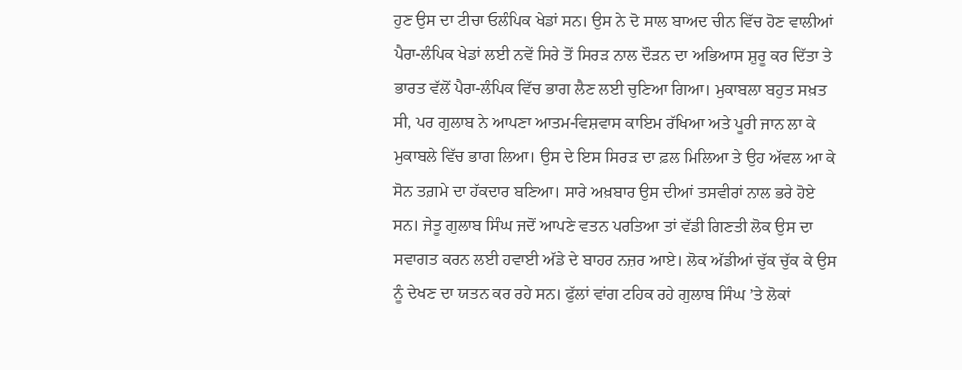ਹੁਣ ਉਸ ਦਾ ਟੀਚਾ ਓਲੰਪਿਕ ਖੇਡਾਂ ਸਨ। ਉਸ ਨੇ ਦੋ ਸਾਲ ਬਾਅਦ ਚੀਨ ਵਿੱਚ ਹੋਣ ਵਾਲੀਆਂ ਪੈਰਾ-ਲੰਪਿਕ ਖੇਡਾਂ ਲਈ ਨਵੇਂ ਸਿਰੇ ਤੋਂ ਸਿਰੜ ਨਾਲ ਦੌੜਨ ਦਾ ਅਭਿਆਸ ਸ਼ੁਰੂ ਕਰ ਦਿੱਤਾ ਤੇ ਭਾਰਤ ਵੱਲੋਂ ਪੈਰਾ-ਲੰਪਿਕ ਵਿੱਚ ਭਾਗ ਲੈਣ ਲਈ ਚੁਣਿਆ ਗਿਆ। ਮੁਕਾਬਲਾ ਬਹੁਤ ਸਖ਼ਤ ਸੀ, ਪਰ ਗੁਲਾਬ ਨੇ ਆਪਣਾ ਆਤਮ-ਵਿਸ਼ਵਾਸ ਕਾਇਮ ਰੱਖਿਆ ਅਤੇ ਪੂਰੀ ਜਾਨ ਲਾ ਕੇ ਮੁਕਾਬਲੇ ਵਿੱਚ ਭਾਗ ਲਿਆ। ਉਸ ਦੇ ਇਸ ਸਿਰੜ ਦਾ ਫ਼ਲ ਮਿਲਿਆ ਤੇ ਉਹ ਅੱਵਲ ਆ ਕੇ ਸੋਨ ਤਗ਼ਮੇ ਦਾ ਹੱਕਦਾਰ ਬਣਿਆ। ਸਾਰੇ ਅਖ਼ਬਾਰ ਉਸ ਦੀਆਂ ਤਸਵੀਰਾਂ ਨਾਲ ਭਰੇ ਹੋਏ ਸਨ। ਜੇਤੂ ਗੁਲਾਬ ਸਿੰਘ ਜਦੋਂ ਆਪਣੇ ਵਤਨ ਪਰਤਿਆ ਤਾਂ ਵੱਡੀ ਗਿਣਤੀ ਲੋਕ ਉਸ ਦਾ ਸਵਾਗਤ ਕਰਨ ਲਈ ਹਵਾਈ ਅੱਡੇ ਦੇ ਬਾਹਰ ਨਜ਼ਰ ਆਏ। ਲੋਕ ਅੱਡੀਆਂ ਚੁੱਕ ਚੁੱਕ ਕੇ ਉਸ ਨੂੰ ਦੇਖਣ ਦਾ ਯਤਨ ਕਰ ਰਹੇ ਸਨ। ਫੁੱਲਾਂ ਵਾਂਗ ਟਹਿਕ ਰਹੇ ਗੁਲਾਬ ਸਿੰਘ ’ਤੇ ਲੋਕਾਂ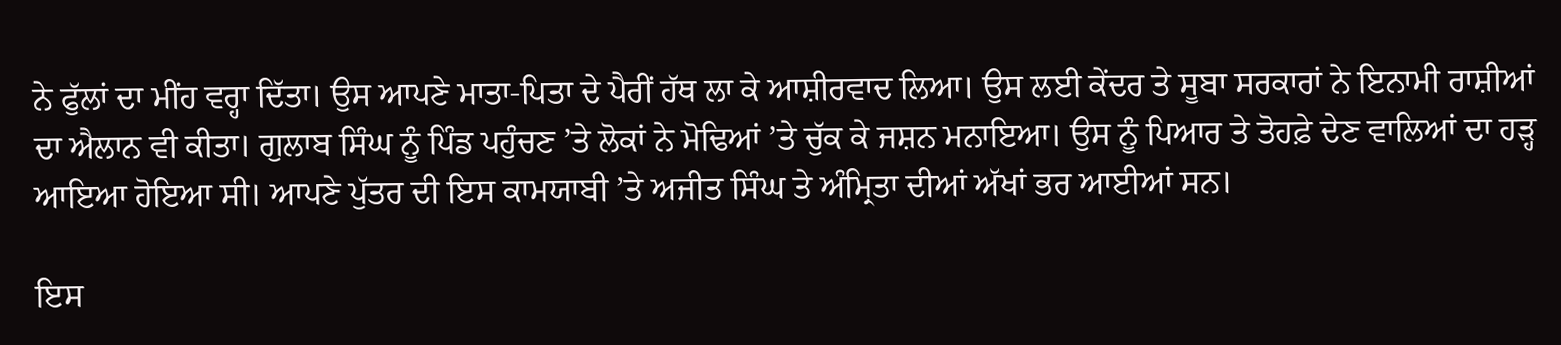ਨੇ ਫੁੱਲਾਂ ਦਾ ਮੀਂਹ ਵਰ੍ਹਾ ਦਿੱਤਾ। ਉਸ ਆਪਣੇ ਮਾਤਾ-ਪਿਤਾ ਦੇ ਪੈਰੀਂ ਹੱਥ ਲਾ ਕੇ ਆਸ਼ੀਰਵਾਦ ਲਿਆ। ਉਸ ਲਈ ਕੇਂਦਰ ਤੇ ਸੂਬਾ ਸਰਕਾਰਾਂ ਨੇ ਇਨਾਮੀ ਰਾਸ਼ੀਆਂ ਦਾ ਐਲਾਨ ਵੀ ਕੀਤਾ। ਗੁਲਾਬ ਸਿੰਘ ਨੂੰ ਪਿੰਡ ਪਹੁੰਚਣ ’ਤੇ ਲੋਕਾਂ ਨੇ ਮੋਢਿਆਂ ’ਤੇ ਚੁੱਕ ਕੇ ਜਸ਼ਨ ਮਨਾਇਆ। ਉਸ ਨੂੰ ਪਿਆਰ ਤੇ ਤੋਹਫ਼ੇ ਦੇਣ ਵਾਲਿਆਂ ਦਾ ਹੜ੍ਹ ਆਇਆ ਹੋਇਆ ਸੀ। ਆਪਣੇ ਪੁੱਤਰ ਦੀ ਇਸ ਕਾਮਯਾਬੀ ’ਤੇ ਅਜੀਤ ਸਿੰਘ ਤੇ ਅੰਮ੍ਰਿਤਾ ਦੀਆਂ ਅੱਖਾਂ ਭਰ ਆਈਆਂ ਸਨ।

ਇਸ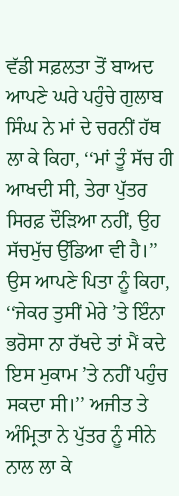ਵੱਡੀ ਸਫ਼ਲਤਾ ਤੋਂ ਬਾਅਦ ਆਪਣੇ ਘਰੇ ਪਹੁੰਚੇ ਗੁਲਾਬ ਸਿੰਘ ਨੇ ਮਾਂ ਦੇ ਚਰਨੀਂ ਹੱਥ ਲਾ ਕੇ ਕਿਹਾ, ‘‘ਮਾਂ ਤੂੰ ਸੱਚ ਹੀ ਆਖਦੀ ਸੀ, ਤੇਰਾ ਪੁੱਤਰ ਸਿਰਫ਼ ਦੌੜਿਆ ਨਹੀਂ, ਉਹ ਸੱਚਮੁੱਚ ਉੱਡਿਆ ਵੀ ਹੈ।’’ ਉਸ ਆਪਣੇ ਪਿਤਾ ਨੂੰ ਕਿਹਾ, ‘‘ਜੇਕਰ ਤੁਸੀਂ ਮੇਰੇ ’ਤੇ ਇੰਨਾ ਭਰੋਸਾ ਨਾ ਰੱਖਦੇ ਤਾਂ ਮੈਂ ਕਦੇ ਇਸ ਮੁਕਾਮ ’ਤੇ ਨਹੀਂ ਪਹੁੰਚ ਸਕਦਾ ਸੀ।’’ ਅਜੀਤ ਤੇ ਅੰਮ੍ਰਿਤਾ ਨੇ ਪੁੱਤਰ ਨੂੰ ਸੀਨੇ ਨਾਲ ਲਾ ਕੇ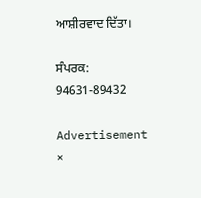ਆਸ਼ੀਰਵਾਦ ਦਿੱਤਾ।

ਸੰਪਰਕ: 94631-89432

Advertisement
×